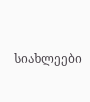სიახლეები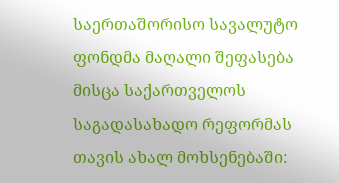საერთაშორისო სავალუტო ფონდმა მაღალი შეფასება მისცა საქართველოს საგადასახადო რეფორმას თავის ახალ მოხსენებაში: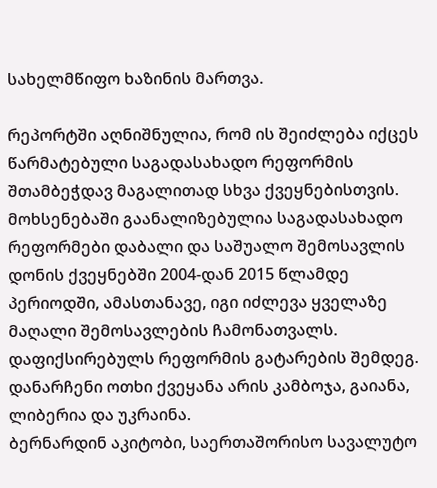სახელმწიფო ხაზინის მართვა.

რეპორტში აღნიშნულია, რომ ის შეიძლება იქცეს წარმატებული საგადასახადო რეფორმის შთამბეჭდავ მაგალითად სხვა ქვეყნებისთვის.
მოხსენებაში გაანალიზებულია საგადასახადო რეფორმები დაბალი და საშუალო შემოსავლის დონის ქვეყნებში 2004-დან 2015 წლამდე პერიოდში, ამასთანავე, იგი იძლევა ყველაზე მაღალი შემოსავლების ჩამონათვალს. დაფიქსირებულს რეფორმის გატარების შემდეგ. დანარჩენი ოთხი ქვეყანა არის კამბოჯა, გაიანა, ლიბერია და უკრაინა.
ბერნარდინ აკიტობი, საერთაშორისო სავალუტო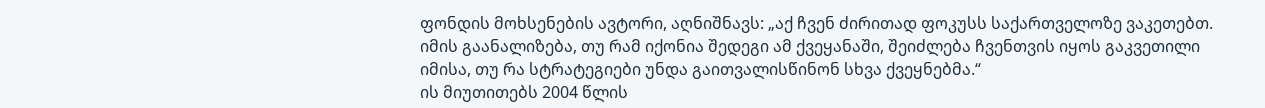ფონდის მოხსენების ავტორი, აღნიშნავს: „აქ ჩვენ ძირითად ფოკუსს საქართველოზე ვაკეთებთ. იმის გაანალიზება, თუ რამ იქონია შედეგი ამ ქვეყანაში, შეიძლება ჩვენთვის იყოს გაკვეთილი იმისა, თუ რა სტრატეგიები უნდა გაითვალისწინონ სხვა ქვეყნებმა.“
ის მიუთითებს 2004 წლის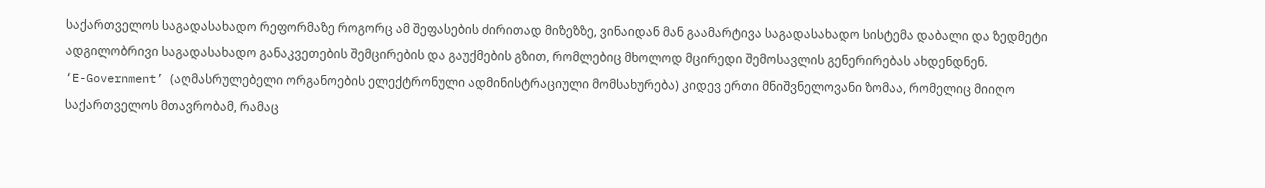საქართველოს საგადასახადო რეფორმაზე როგორც ამ შეფასების ძირითად მიზეზზე, ვინაიდან მან გაამარტივა საგადასახადო სისტემა დაბალი და ზედმეტი ადგილობრივი საგადასახადო განაკვეთების შემცირების და გაუქმების გზით, რომლებიც მხოლოდ მცირედი შემოსავლის გენერირებას ახდენდნენ.
‘E-Government’ (აღმასრულებელი ორგანოების ელექტრონული ადმინისტრაციული მომსახურება) კიდევ ერთი მნიშვნელოვანი ზომაა, რომელიც მიიღო საქართველოს მთავრობამ, რამაც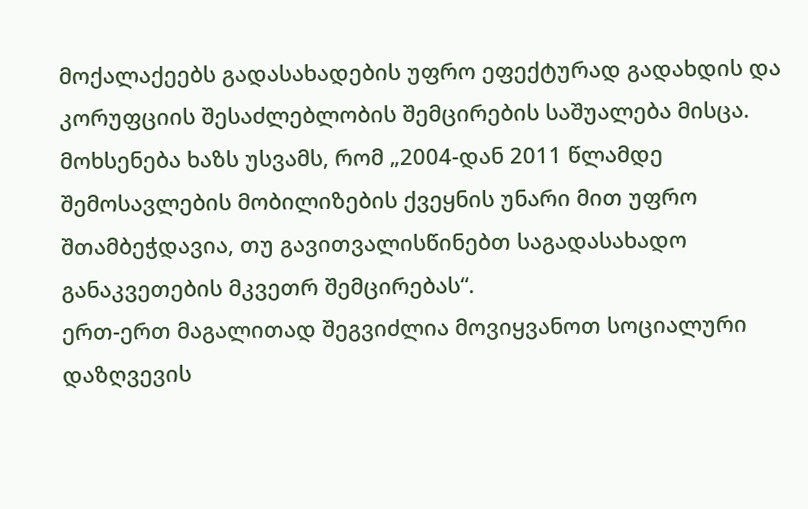მოქალაქეებს გადასახადების უფრო ეფექტურად გადახდის და კორუფციის შესაძლებლობის შემცირების საშუალება მისცა.
მოხსენება ხაზს უსვამს, რომ „2004-დან 2011 წლამდე შემოსავლების მობილიზების ქვეყნის უნარი მით უფრო შთამბეჭდავია, თუ გავითვალისწინებთ საგადასახადო განაკვეთების მკვეთრ შემცირებას“.
ერთ-ერთ მაგალითად შეგვიძლია მოვიყვანოთ სოციალური დაზღვევის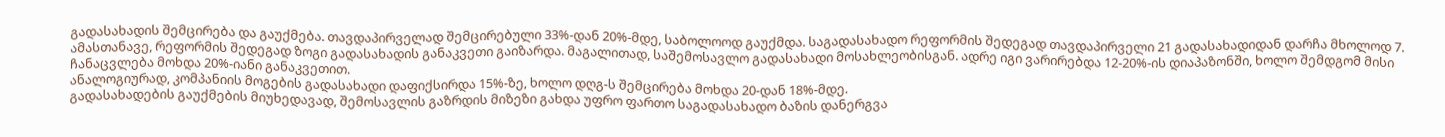გადასახადის შემცირება და გაუქმება. თავდაპირველად შემცირებული 33%-დან 20%-მდე, საბოლოოდ გაუქმდა. საგადასახადო რეფორმის შედეგად თავდაპირველი 21 გადასახადიდან დარჩა მხოლოდ 7.
ამასთანავე, რეფორმის შედეგად ზოგი გადასახადის განაკვეთი გაიზარდა. მაგალითად, საშემოსავლო გადასახადი მოსახლეობისგან. ადრე იგი ვარირებდა 12-20%-ის დიაპაზონში, ხოლო შემდგომ მისი ჩანაცვლება მოხდა 20%-იანი განაკვეთით.
ანალოგიურად, კომპანიის მოგების გადასახადი დაფიქსირდა 15%-ზე, ხოლო დღგ-ს შემცირება მოხდა 20-დან 18%-მდე.
გადასახადების გაუქმების მიუხედავად, შემოსავლის გაზრდის მიზეზი გახდა უფრო ფართო საგადასახადო ბაზის დანერგვა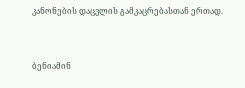კანონების დაცვლის გამკაცრებასთან ერთად.


ბენიამინ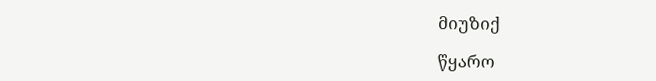მიუზიქ

წყარო